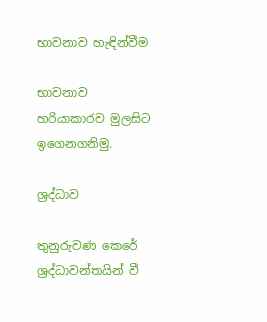භාවනාව හැඳින්වීම

භාවනාව හරියාකාරව මුලසිට ඉගෙනගනිමු.

ශ්‍රද්ධාව

තුනුරුවණ කෙරේ ශ්‍රද්ධාවන්තයින් වී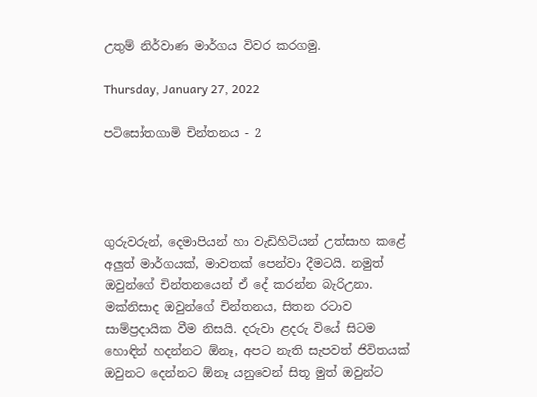උතුම් නිර්වාණ මාර්ගය විවර කරගමු.

Thursday, January 27, 2022

පටිසෝතගාමි චින්තනය - 2




ගුරුවරුන්, දෙමාපියන් හා වැඩිහිටියන් උත්සාහ කළේ අලුත් මාර්ගයක්, මාවතක් පෙන්වා දීමටයි. නමුත් ඔවුන්ගේ චින්තනයෙන් ඒ දේ කරන්න බැරිඋනා. මක්නිසාද ඔවුන්ගේ චින්තනය, සිතන රටාව සාම්ප්‍රදායික වීම නිසයි. දරුවා ළදරු වියේ සිටම හොඳින් හදන්නට ඕනෑ, අපට නැති සැපවත් ජිවිතයක් ඔවුනට දෙන්නට ඕනෑ යනුවෙන් සිතූ මුත් ඔවුන්ට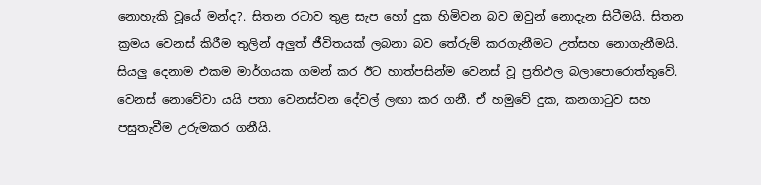නොහැකි වූයේ මන්ද?. සිතන රටාව තුළ සැප හෝ දුක හිමිවන බව ඔවුන් නොදැන සිටීමයි. සිතන ක්‍රමය වෙනස් කිරීම තුලින් අලුත් ජීවිතයක් ලබනා බව තේරුම් කරගැනීමට උත්සහ නොගැනීමයි. සියලු දෙනාම එකම මාර්ගයක ගමන් කර ඊට හාත්පසින්ම වෙනස් වූ ප්‍රතිඵල බලාපොරොත්තුවේ. වෙනස් නොවේවා යයි පතා වෙනස්වන දේවල් ලඟා කර ගනී. ඒ හමුවේ දුක, කනගාටුව සහ පසුතැවීම උරුමකර ගනීයි.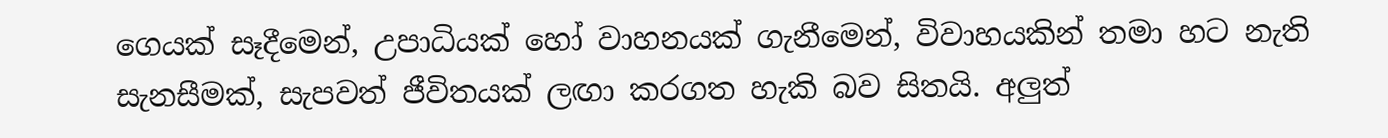ගෙයක් සෑදීමෙන්, උපාධියක් හෝ වාහනයක් ගැනීමෙන්, විවාහයකින් තමා හට නැති සැනසීමක්, සැපවත් ජීවිතයක් ලඟා කරගත හැකි බව සිතයි. අලුත්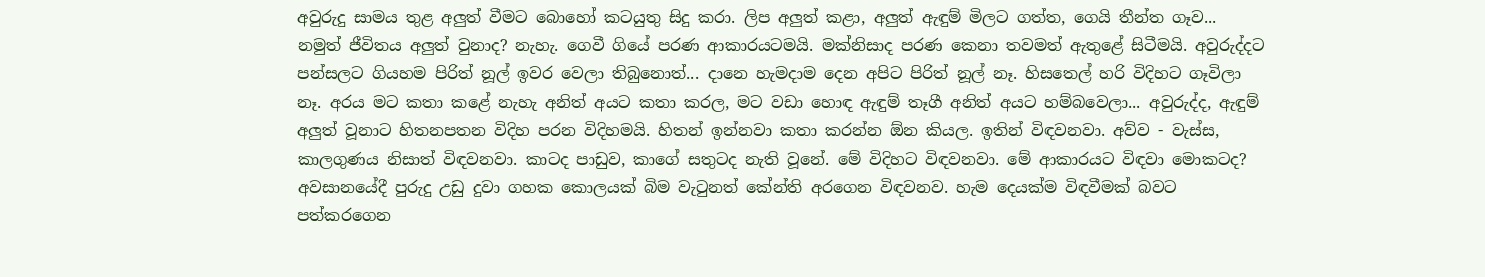අවුරුදු සාමය තුළ අලුත් වීමට බොහෝ කටයුතු සිදු කරා. ලිප අලුත් කළා, අලුත් ඇඳුම් මිලට ගත්ත, ගෙයි තීන්ත ගෑව... නමුත් ජීවිතය අලුත් වුනාද? නැහැ. ගෙවී ගියේ පරණ ආකාරයටමයි. මක්නිසාද පරණ කෙනා තවමත් ඇතුළේ සිටීමයි. අවුරුද්දට පන්සලට ගියහම පිරිත් නූල් ඉවර වෙලා තිබුනොත්... දානෙ හැමදාම දෙන අපිට පිරිත් නූල් නෑ. හිසතෙල් හරි විදිහට ගෑවිලා නෑ. අරය මට කතා කළේ නැහැ අනිත් අයට කතා කරල, මට වඩා හොඳ ඇඳුම් තෑගී අනිත් අයට හම්බවෙලා... අවුරුද්ද, ඇඳුම් අලුත් වූනාට හිතනපතන විදිහ පරන විදිහමයි. හිතන් ඉන්නවා කතා කරන්න ඕන කියල. ඉතින් විඳවනවා. අව්ව - වැස්ස, කාලගුණය නිසාත් විඳවනවා. කාටද පාඩුව, කාගේ සතුටද නැති වූනේ. මේ විදිහට විඳවනවා. මේ ආකාරයට විඳවා මොකටද? අවසානයේදී පුරුදු උඩු දුවා ගහක කොලයක් බිම වැටුනත් කේන්ති අරගෙන විඳවනව. හැම දෙයක්ම විඳවීමක් බවට පත්කරගෙන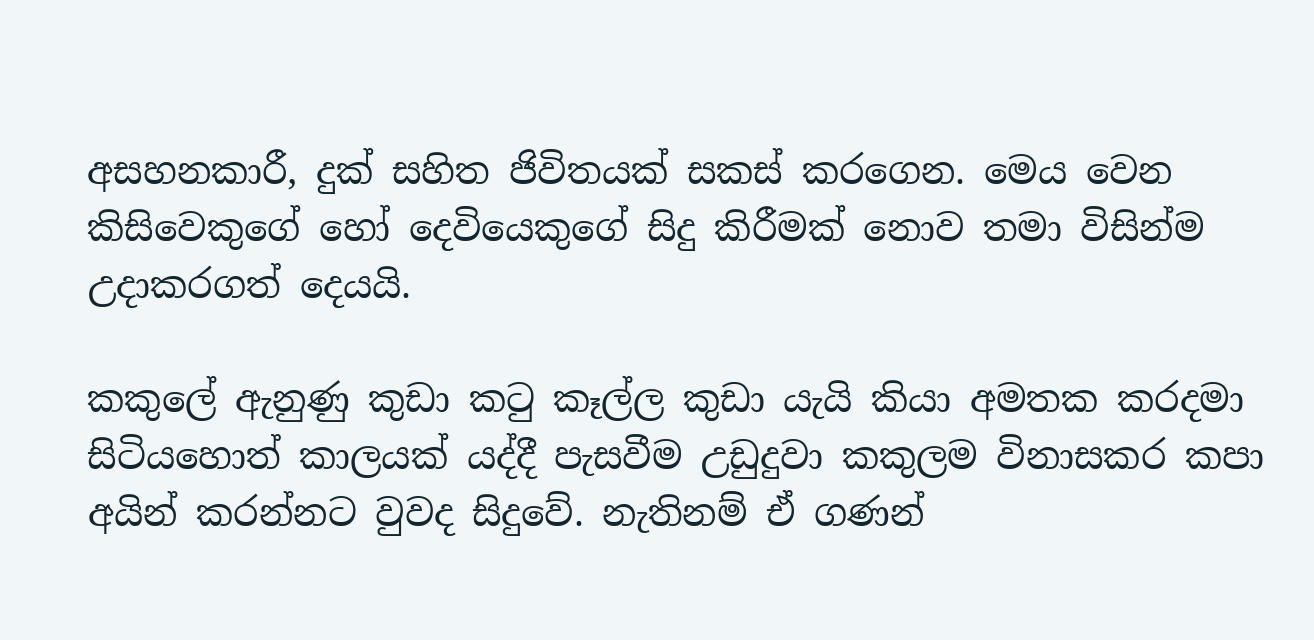අසහනකාරී, දුක් සහිත ජිවිතයක් සකස් කරගෙන. මෙය වෙන කිසිවෙකුගේ හෝ දෙවියෙකුගේ සිදු කිරීමක් නොව තමා විසින්ම උදාකරගත් දෙයයි.

කකුලේ ඇනුණු කුඩා කටු කෑල්ල කුඩා යැයි කියා අමතක කරදමා සිටියහොත් කාලයක් යද්දී පැසවීම උඩුදුවා කකුලම විනාසකර කපා අයින් කරන්නට වුවද සිදුවේ. නැතිනම් ඒ ගණන්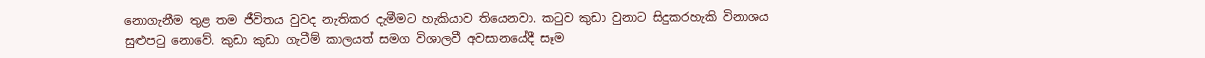නොගැනීම තුළ තම ජීවිතය වුවද නැතිකර දැමීමට හැකියාව තියෙනවා. කටුව කුඩා වුනාට සිදුකරහැකි විනාශය සුළුපටු නොවේ. කුඩා කුඩා ගැටීම් කාලයත් සමග විශාලවී අවසානයේදී සෑම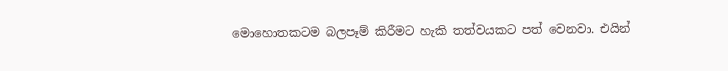මොහොතකටම බලපෑම් කිරීමට හැකි තත්වයකට පත් වෙනවා. එයින්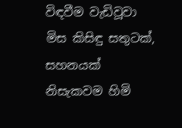විඳවීම වැඩිවූවා මිස කිසිඳු සතුටක්, සහනයක් නිසැකවම හිමි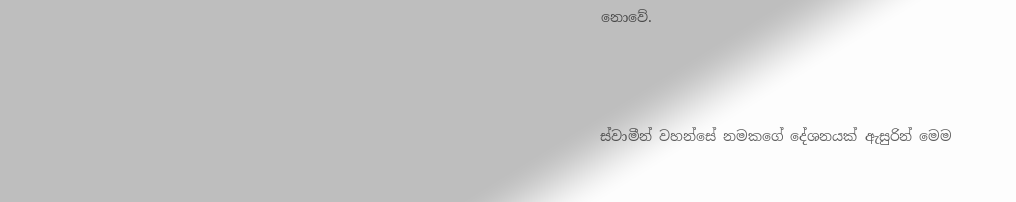නොවේ.



ස්වාමීන් වහන්සේ නමකගේ දේශනයක් ඇසුරින් මෙම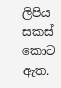ලිපිය සකස් කොට ඇත.